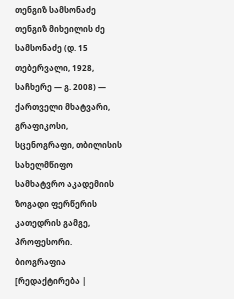თენგიზ სამსონაძე
თენგიზ მიხეილის ძე სამსონაძე (დ. 15 თებერვალი, 1928, საჩხერე — გ. 2008) — ქართველი მხატვარი, გრაფიკოსი, სცენოგრაფი, თბილისის სახელმწიფო სამხატვრო აკადემიის ზოგადი ფერწერის კათედრის გამგე, პროფესორი.
ბიოგრაფია
[რედაქტირება |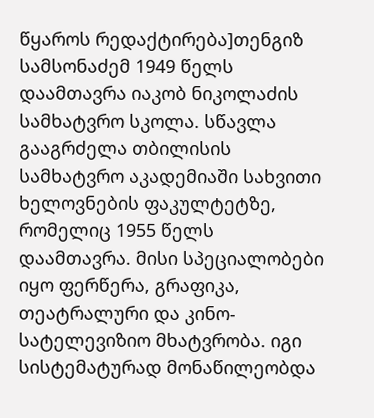წყაროს რედაქტირება]თენგიზ სამსონაძემ 1949 წელს დაამთავრა იაკობ ნიკოლაძის სამხატვრო სკოლა. სწავლა გააგრძელა თბილისის სამხატვრო აკადემიაში სახვითი ხელოვნების ფაკულტეტზე, რომელიც 1955 წელს დაამთავრა. მისი სპეციალობები იყო ფერწერა, გრაფიკა, თეატრალური და კინო-სატელევიზიო მხატვრობა. იგი სისტემატურად მონაწილეობდა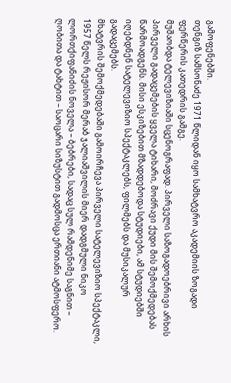გამოფენებში.
თენგიზ სამსონაძე 1971 წლიდან იყო სამხატვრო აკადემიის ზოგადი ფერწერის კათედრის გამგე.
მუშაობდა ტელევიზიაში სცენოგრაფად. პირველი საზოგადოებრივი არხის პირველი გადაცემების ყველა ტიხარი, მოძრავი ქუდი მის შემოქმედებას წარმოადგენს. მისი ესკიზებით მზადდებოდა სტუდიები, ამ სტუდიებში იღებდნენ სატელევიზიო სპექტაკლებს, ფილმებს და მუსიკალურ გადაცემებს.
მხატვრის შემოქმედებაში გამოირჩევა პირველი სატელევიზიო სპექტაკლი, 1957 წელს რეჟისორ მერაბ ჯალიაშვილის მიერ დადგმული ნიკო ლორთქიფანიძის ნოველა – ბებრები, სადაც სულ რამდენიმე საგნით – ღობითა და ტახტით – საოცარი სიზუსტით გადმოსცა ერთიანი ატმოსფერო.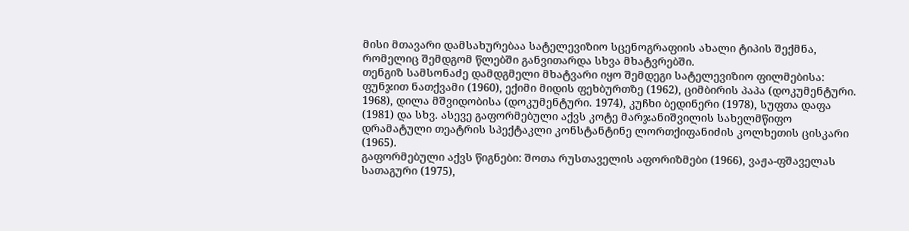მისი მთავარი დამსახურებაა სატელევიზიო სცენოგრაფიის ახალი ტიპის შექმნა, რომელიც შემდგომ წლებში განვითარდა სხვა მხატვრებში.
თენგიზ სამსონაძე დამდგმელი მხატვარი იყო შემდეგი სატელევიზიო ფილმებისა: ფუნჯით ნათქვამი (1960), ექიმი მიდის ფეხბურთზე (1962), ციმბირის პაპა (დოკუმენტური. 1968), დილა მშვიდობისა (დოკუმენტური. 1974), კუჩხი ბედინერი (1978), სუფთა დაფა (1981) და სხვ. ასევე გაფორმებული აქვს კოტე მარჯანიშვილის სახელმწიფო დრამატული თეატრის სპექტაკლი კონსტანტინე ლორთქიფანიძის კოლხეთის ცისკარი (1965).
გაფორმებული აქვს წიგნები: შოთა რუსთაველის აფორიზმები (1966), ვაჟა-ფშაველას სათაგური (1975),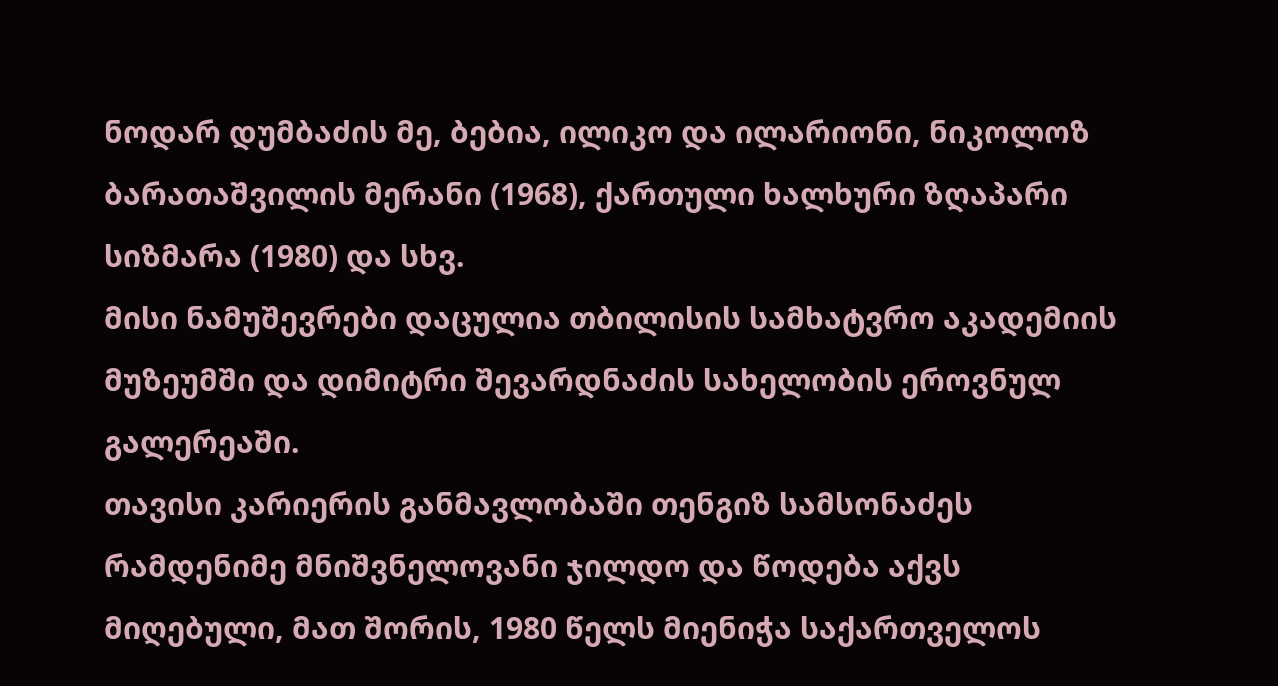ნოდარ დუმბაძის მე, ბებია, ილიკო და ილარიონი, ნიკოლოზ ბარათაშვილის მერანი (1968), ქართული ხალხური ზღაპარი სიზმარა (1980) და სხვ.
მისი ნამუშევრები დაცულია თბილისის სამხატვრო აკადემიის მუზეუმში და დიმიტრი შევარდნაძის სახელობის ეროვნულ გალერეაში.
თავისი კარიერის განმავლობაში თენგიზ სამსონაძეს რამდენიმე მნიშვნელოვანი ჯილდო და წოდება აქვს მიღებული, მათ შორის, 1980 წელს მიენიჭა საქართველოს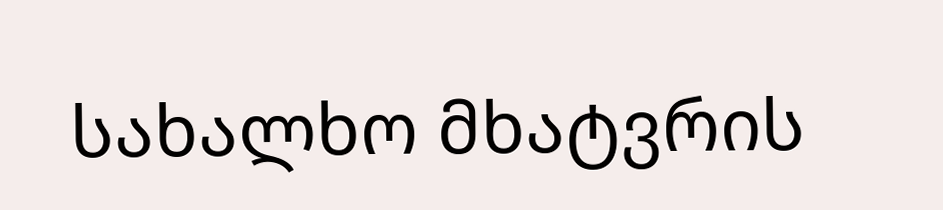სახალხო მხატვრის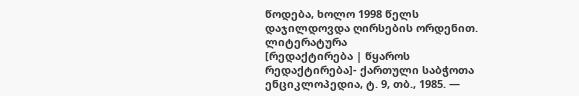წოდება, ხოლო 1998 წელს დაჯილდოვდა ღირსების ორდენით.
ლიტერატურა
[რედაქტირება | წყაროს რედაქტირება]- ქართული საბჭოთა ენციკლოპედია, ტ. 9, თბ., 1985. —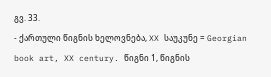გვ. 33.
- ქართული წიგნის ხელოვნება, XX საუკუნე = Georgian book art, XX century. წიგნი 1, წიგნის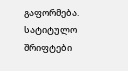გაფორმება. სატიტულო შრიფტები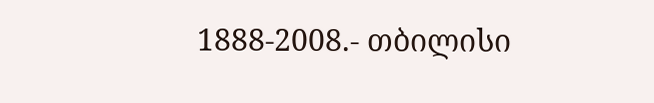1888-2008.- თბილისი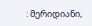: მერიდიანი,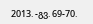2013. -გვ. 69-70.